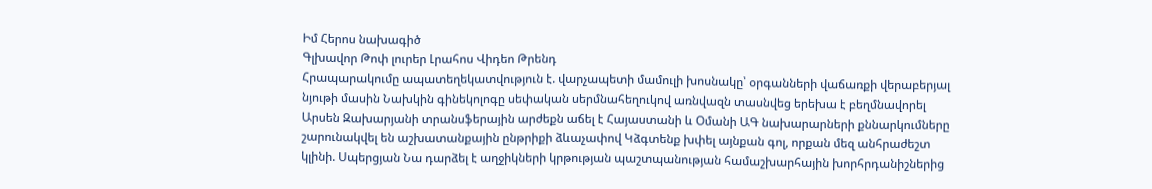Իմ Հերոս նախագիծ
Գլխավոր Թոփ լուրեր Լրահոս Վիդեո Թրենդ
Հրապարակումը ապատեղեկատվություն է. վարչապետի մամուլի խոսնակը՝ օրգանների վաճառքի վերաբերյալ նյութի մասին Նախկին գինեկոլոգը սեփական սերմնահեղուկով առնվազն տասնվեց երեխա է բեղմնավորել Արսեն Զախարյանի տրանսֆերային արժեքն աճել է Հայաստանի և Օմանի ԱԳ նախարարների քննարկումները շարունակվել են աշխատանքային ընթրիքի ձևաչափով Կձգտենք խփել այնքան գոլ, որքան մեզ անհրաժեշտ կլինի. Սպերցյան Նա դարձել է աղջիկների կրթության պաշտպանության համաշխարհային խորհրդանիշներից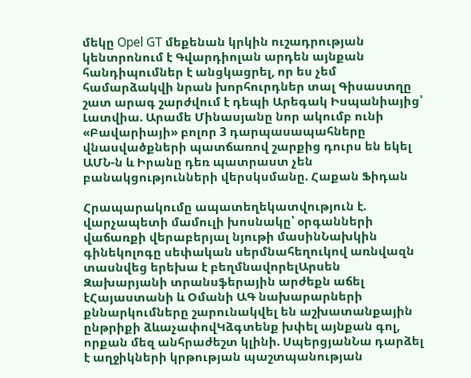մեկը Opel GT մեքենան կրկին ուշադրության կենտրոնում է Գվարդիոլան արդեն այնքան հանդիպումներ է անցկացրել, որ ես չեմ համարձակվի նրան խորհուրդներ տալ Գիսաստղը շատ արագ շարժվում է դեպի Արեգակ Իսպանիայից՝ Լատվիա. Արամե Մինասյանը նոր ակումբ ունի «Բավարիայի» բոլոր 3 դարպասապահները վնասվածքների պատճառով շարքից դուրս են եկել ԱՄՆ-ն և Իրանը դեռ պատրաստ չեն բանակցությունների վերսկսմանը. Հաքան Ֆիդան

Հրապարակումը ապատեղեկատվություն է. վարչապետի մամուլի խոսնակը՝ օրգանների վաճառքի վերաբերյալ նյութի մասինՆախկին գինեկոլոգը սեփական սերմնահեղուկով առնվազն տասնվեց երեխա է բեղմնավորելԱրսեն Զախարյանի տրանսֆերային արժեքն աճել էՀայաստանի և Օմանի ԱԳ նախարարների քննարկումները շարունակվել են աշխատանքային ընթրիքի ձևաչափովԿձգտենք խփել այնքան գոլ, որքան մեզ անհրաժեշտ կլինի. ՍպերցյանՆա դարձել է աղջիկների կրթության պաշտպանության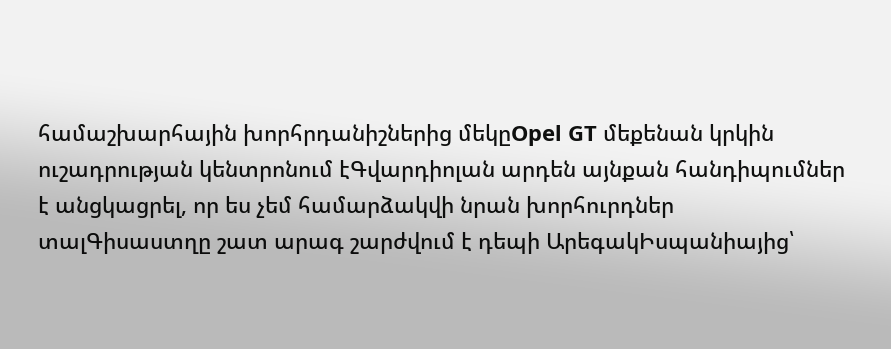համաշխարհային խորհրդանիշներից մեկըOpel GT մեքենան կրկին ուշադրության կենտրոնում էԳվարդիոլան արդեն այնքան հանդիպումներ է անցկացրել, որ ես չեմ համարձակվի նրան խորհուրդներ տալԳիսաստղը շատ արագ շարժվում է դեպի ԱրեգակԻսպանիայից՝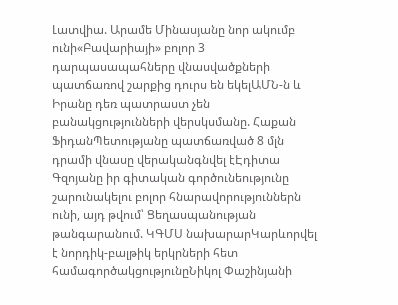Լատվիա. Արամե Մինասյանը նոր ակումբ ունի«Բավարիայի» բոլոր 3 դարպասապահները վնասվածքների պատճառով շարքից դուրս են եկելԱՄՆ-ն և Իրանը դեռ պատրաստ չեն բանակցությունների վերսկսմանը. Հաքան ՖիդանՊետությանը պատճառված 8 մլն դրամի վնասը վերականգնվել էԷդիտա Գզոյանը իր գիտական գործունեությունը շարունակելու բոլոր հնարավորություններն ունի, այդ թվում՝ Ցեղասպանության թանգարանում. ԿԳՄՍ նախարարԿարևորվել է նորդիկ-բալթիկ երկրների հետ համագործակցությունըՆիկոլ Փաշինյանի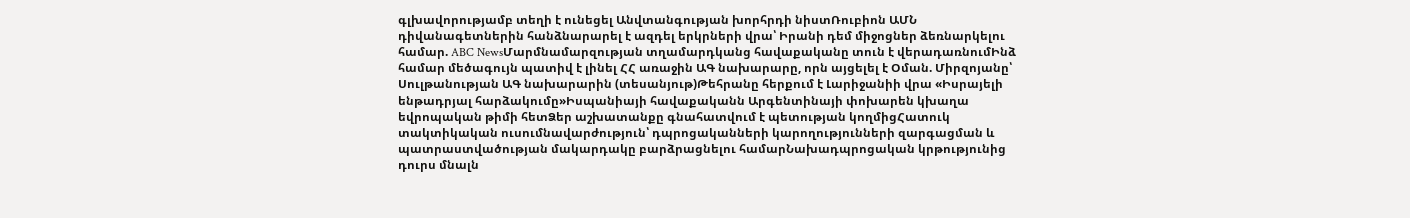գլխավորությամբ տեղի է ունեցել Անվտանգության խորհրդի նիստՌուբիոն ԱՄՆ դիվանագետներին հանձնարարել է ազդել երկրների վրա՝ Իրանի դեմ միջոցներ ձեռնարկելու համար. ABC NewsՄարմնամարզության տղամարդկանց հավաքականը տուն է վերադառնումԻնձ համար մեծագույն պատիվ է լինել ՀՀ առաջին ԱԳ նախարարը, որն այցելել է Օման. Միրզոյանը՝ Սուլթանության ԱԳ նախարարին (տեսանյութ)Թեհրանը հերքում է Լարիջանիի վրա «Իսրայելի ենթադրյալ հարձակումը»Իսպանիայի հավաքականն Արգենտինայի փոխարեն կխաղա եվրոպական թիմի հետՁեր աշխատանքը գնահատվում է պետության կողմիցՀատուկ տակտիկական ուսումնավարժություն՝ դպրոցականների կարողությունների զարգացման և պատրաստվածության մակարդակը բարձրացնելու համարՆախադպրոցական կրթությունից դուրս մնալն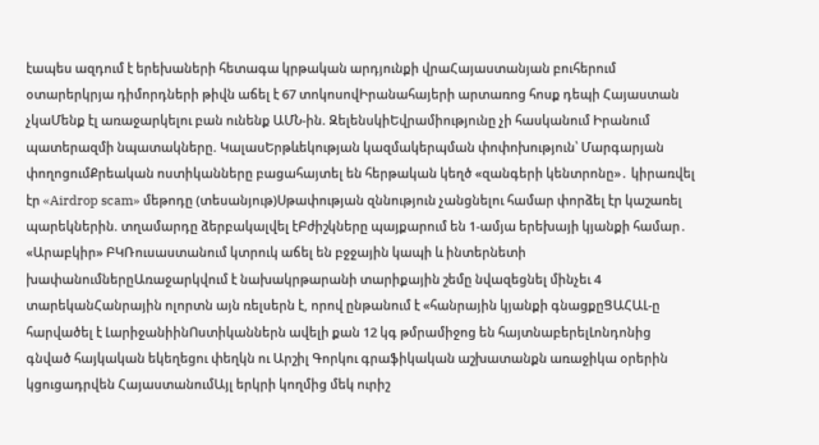էապես ազդում է երեխաների հետագա կրթական արդյունքի վրաՀայաստանյան բուհերում օտարերկրյա դիմորդների թիվն աճել է 67 տոկոսովԻրանահայերի արտառոց հոսք դեպի Հայաստան չկաՄենք էլ առաջարկելու բան ունենք ԱՄՆ-ին. ԶելենսկիԵվրամիությունը չի հասկանում Իրանում պատերազմի նպատակները. ԿալասԵրթևեկության կազմակերպման փոփոխություն՝ Մարգարյան փողոցումՔրեական ոստիկանները բացահայտել են հերթական կեղծ «զանգերի կենտրոնը»․ կիրառվել էր «Airdrop scam» մեթոդը (տեսանյութ)Սթափության զննություն չանցնելու համար փորձել էր կաշառել պարեկներին. տղամարդը ձերբակալվել էԲժիշկները պայքարում են 1-ամյա երեխայի կյանքի համար․ «Արաբկիր» ԲԿՌուսաստանում կտրուկ աճել են բջջային կապի և ինտերնետի խափանումներըԱռաջարկվում է նախակրթարանի տարիքային շեմը նվազեցնել մինչեւ 4 տարեկանՀանրային ոլորտն այն ռելսերն է, որով ընթանում է «հանրային կյանքի գնացքըՑԱՀԱԼ-ը հարվածել է ԼարիջանիինՈստիկաններն ավելի քան 12 կգ թմրամիջոց են հայտնաբերելԼոնդոնից գնված հայկական եկեղեցու փեղկն ու Արշիլ Գորկու գրաֆիկական աշխատանքն առաջիկա օրերին կցուցադրվեն ՀայաստանումԱյլ երկրի կողմից մեկ ուրիշ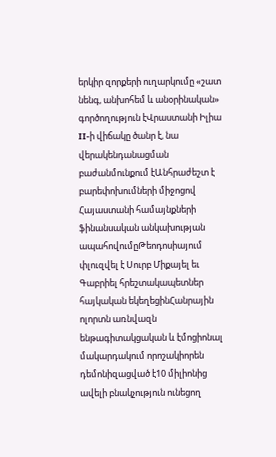երկիր զորքերի ուղարկումը «շատ նենգ, անխոհեմ և անօրինական» գործողություն էՎրաստանի Իլիա II-ի վիճակը ծանր է, նա վերակենդանացման բաժանմունքում էԱնհրաժեշտ է բարեփոխումների միջոցով Հայաստանի համայնքների ֆինանսական անկախության ապահովումըԹեոդոսիայում փլուզվել է Սուրբ Միքայել եւ Գաբրիել հրեշտակապետներ հայկական եկեղեցինՀանրային ոլորտն առնվազն ենթագիտակցական և էմոցիոնալ մակարդակում որոշակիորեն դեմոնիզացված է10 միլիոնից ավելի բնակչություն ունեցող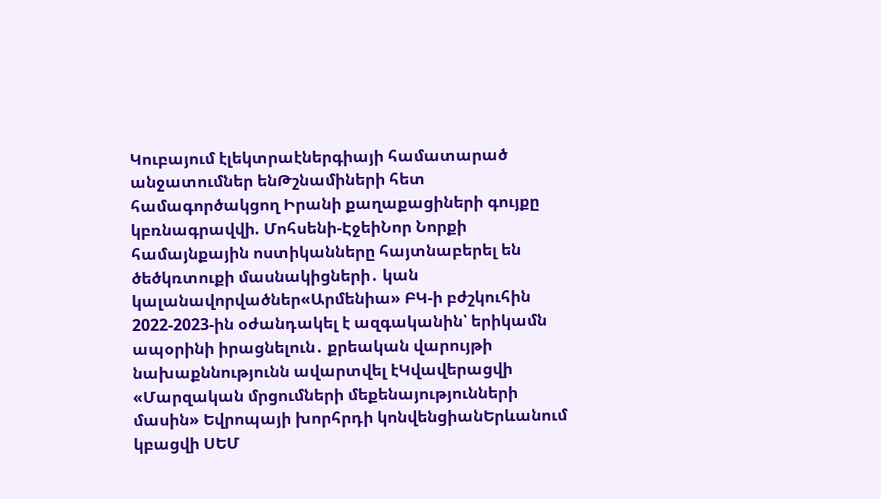Կուբայում էլեկտրաէներգիայի համատարած անջատումներ ենԹշնամիների հետ համագործակցող Իրանի քաղաքացիների գույքը կբռնագրավվի. Մոհսենի-ԷջեիՆոր Նորքի համայնքային ոստիկանները հայտնաբերել են ծեծկռտուքի մասնակիցների․ կան կալանավորվածներ«Արմենիա» ԲԿ-ի բժշկուհին 2022-2023-ին օժանդակել է ազգականին՝ երիկամն ապօրինի իրացնելուն․ քրեական վարույթի նախաքննությունն ավարտվել էԿվավերացվի «Մարզական մրցումների մեքենայությունների մասին» Եվրոպայի խորհրդի կոնվենցիանԵրևանում կբացվի ՍԵՄ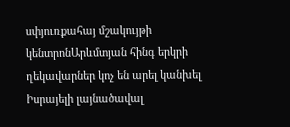սփյուռքահայ մշակույթի կենտրոնԱրևմտյան հինգ երկրի ղեկավարներ կոչ են արել կանխել Իսրայելի լայնածավալ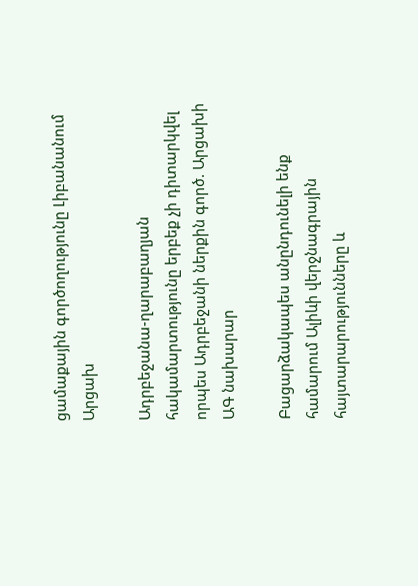ցամաքային գործողությունը Լիբանանում
Արցախ

Ադրբեջանա-ղարաբաղյան հակամարտությունը երբեք չի դիտարկվել որպես Ադրբեջանի ներքին գործ. Արցախի ԱԳ նախարար

Բացարձակապես անընդունելի ենք համարում Ալիևի վերջնագրային հայտարարությունները և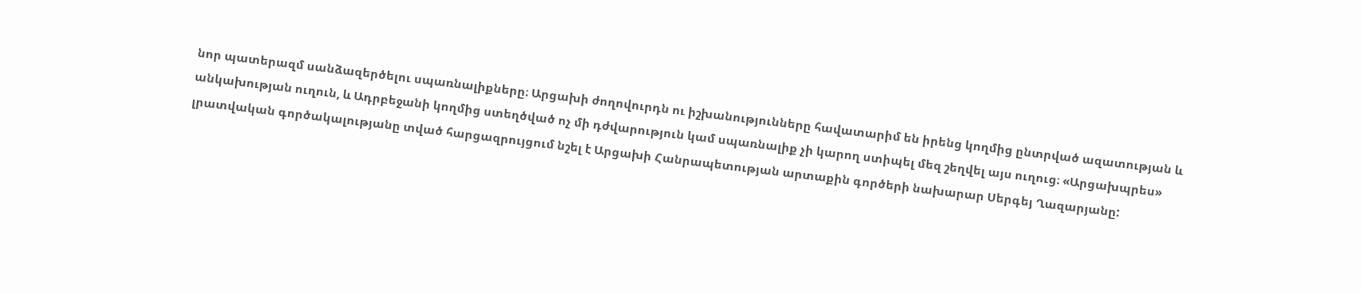նոր պատերազմ սանձազերծելու սպառնալիքները։ Արցախի ժողովուրդն ու իշխանությունները հավատարիմ են իրենց կողմից ընտրված ազատության և անկախության ուղուն, և Ադրբեջանի կողմից ստեղծված ոչ մի դժվարություն կամ սպառնալիք չի կարող ստիպել մեզ շեղվել այս ուղուց։ «Արցախպրես» լրատվական գործակալությանը տված հարցազրույցում նշել է Արցախի Հանրապետության արտաքին գործերի նախարար Սերգեյ Ղազարյանը: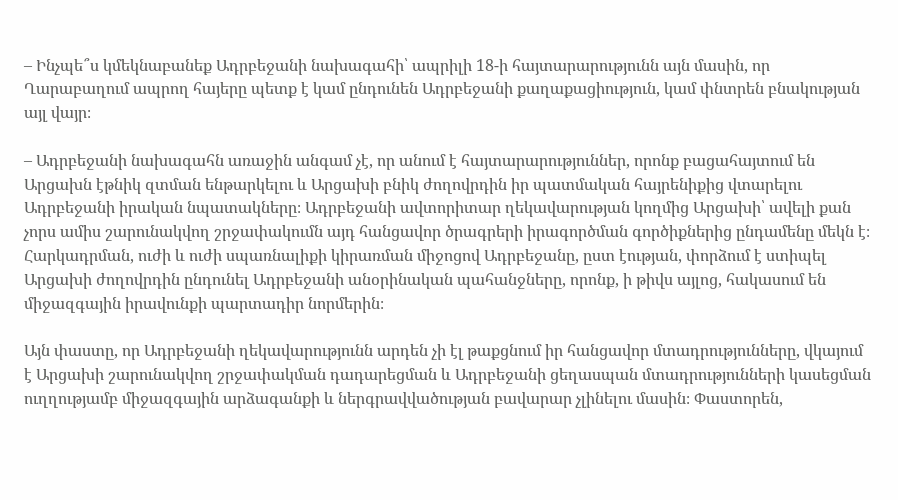– Ինչպե՞ս կմեկնաբանեք Ադրբեջանի նախագահի՝ ապրիլի 18-ի հայտարարությունն այն մասին, որ Ղարաբաղում ապրող հայերը պետք է կամ ընդունեն Ադրբեջանի քաղաքացիություն, կամ փնտրեն բնակության այլ վայր։

– Ադրբեջանի նախագահն առաջին անգամ չէ, որ անում է հայտարարություններ, որոնք բացահայտում են Արցախն էթնիկ զտման ենթարկելու և Արցախի բնիկ ժողովրդին իր պատմական հայրենիքից վտարելու Ադրբեջանի իրական նպատակները։ Ադրբեջանի ավտորիտար ղեկավարության կողմից Արցախի՝ ավելի քան չորս ամիս շարունակվող շրջափակումն այդ հանցավոր ծրագրերի իրագործման գործիքներից ընդամենը մեկն է։ Հարկադրման, ուժի և ուժի սպառնալիքի կիրառման միջոցով Ադրբեջանը, ըստ էության, փորձում է ստիպել Արցախի ժողովրդին ընդունել Ադրբեջանի անօրինական պահանջները, որոնք, ի թիվս այլոց, հակասում են միջազգային իրավունքի պարտադիր նորմերին։

Այն փաստը, որ Ադրբեջանի ղեկավարությունն արդեն չի էլ թաքցնում իր հանցավոր մտադրությունները, վկայում է Արցախի շարունակվող շրջափակման դադարեցման և Ադրբեջանի ցեղասպան մտադրությունների կասեցման ուղղությամբ միջազգային արձագանքի և ներգրավվածության բավարար չլինելու մասին։ Փաստորեն,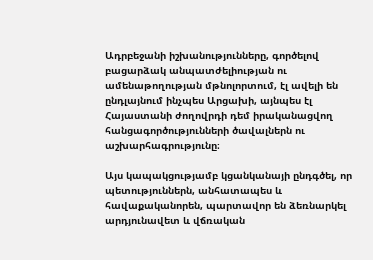Ադրբեջանի իշխանությունները, գործելով բացարձակ անպատժելիության ու ամենաթողության մթնոլորտում, էլ ավելի են ընդլայնում ինչպես Արցախի, այնպես էլ Հայաստանի ժողովրդի դեմ իրականացվող հանցագործությունների ծավալներն ու աշխարհագրությունը։

Այս կապակցությամբ կցանկանայի ընդգծել, որ պետություններն, անհատապես և հավաքականորեն, պարտավոր են ձեռնարկել արդյունավետ և վճռական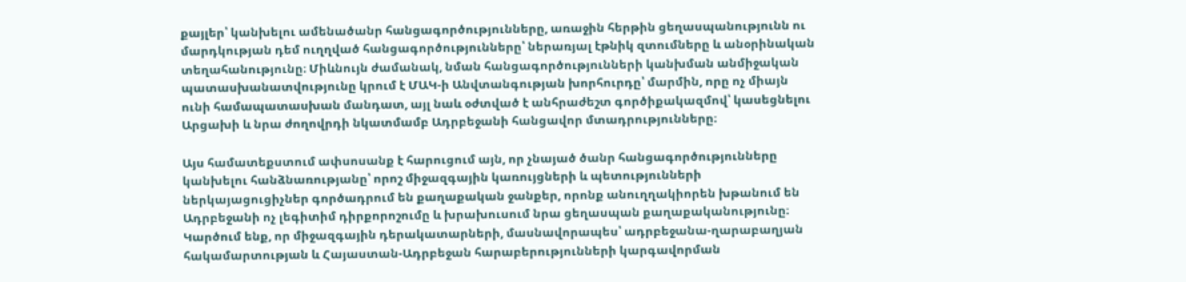քայլեր՝ կանխելու ամենածանր հանցագործությունները, առաջին հերթին ցեղասպանությունն ու մարդկության դեմ ուղղված հանցագործությունները՝ ներառյալ էթնիկ զտումները և անօրինական տեղահանությունը։ Միևնույն ժամանակ, նման հանցագործությունների կանխման անմիջական պատասխանատվությունը կրում է ՄԱԿ-ի Անվտանգության խորհուրդը՝ մարմին, որը ոչ միայն ունի համապատասխան մանդատ, այլ նաև օժտված է անհրաժեշտ գործիքակազմով՝ կասեցնելու Արցախի և նրա ժողովրդի նկատմամբ Ադրբեջանի հանցավոր մտադրությունները։

Այս համատեքստում ափսոսանք է հարուցում այն, որ չնայած ծանր հանցագործությունները կանխելու հանձնառությանը՝ որոշ միջազգային կառույցների և պետությունների ներկայացուցիչներ գործադրում են քաղաքական ջանքեր, որոնք անուղղակիորեն խթանում են Ադրբեջանի ոչ լեգիտիմ դիրքորոշումը և խրախուսում նրա ցեղասպան քաղաքականությունը։ Կարծում ենք, որ միջազգային դերակատարների, մասնավորապես՝ ադրբեջանա-ղարաբաղյան հակամարտության և Հայաստան-Ադրբեջան հարաբերությունների կարգավորման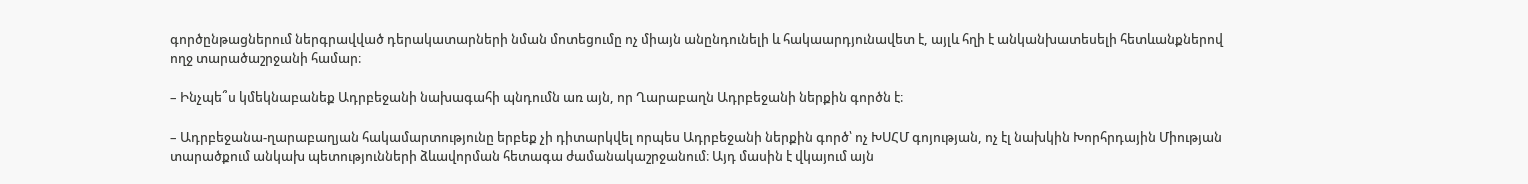գործընթացներում ներգրավված դերակատարների նման մոտեցումը ոչ միայն անընդունելի և հակաարդյունավետ է, այլև հղի է անկանխատեսելի հետևանքներով ողջ տարածաշրջանի համար։

– Ինչպե՞ս կմեկնաբանեք Ադրբեջանի նախագահի պնդումն առ այն, որ Ղարաբաղն Ադրբեջանի ներքին գործն է։

– Ադրբեջանա-ղարաբաղյան հակամարտությունը երբեք չի դիտարկվել որպես Ադրբեջանի ներքին գործ՝ ոչ ԽՍՀՄ գոյության, ոչ էլ նախկին Խորհրդային Միության տարածքում անկախ պետությունների ձևավորման հետագա ժամանակաշրջանում։ Այդ մասին է վկայում այն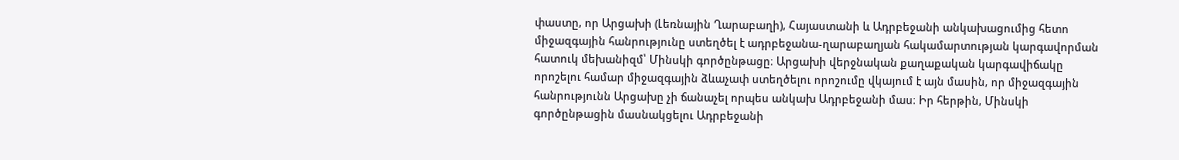փաստը, որ Արցախի (Լեռնային Ղարաբաղի), Հայաստանի և Ադրբեջանի անկախացումից հետո միջազգային հանրությունը ստեղծել է ադրբեջանա-ղարաբաղյան հակամարտության կարգավորման հատուկ մեխանիզմ՝ Մինսկի գործընթացը։ Արցախի վերջնական քաղաքական կարգավիճակը որոշելու համար միջազգային ձևաչափ ստեղծելու որոշումը վկայում է այն մասին, որ միջազգային հանրությունն Արցախը չի ճանաչել որպես անկախ Ադրբեջանի մաս։ Իր հերթին, Մինսկի գործընթացին մասնակցելու Ադրբեջանի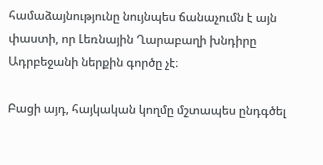համաձայնությունը նույնպես ճանաչումն է այն փաստի, որ Լեռնային Ղարաբաղի խնդիրը Ադրբեջանի ներքին գործը չէ։

Բացի այդ, հայկական կողմը մշտապես ընդգծել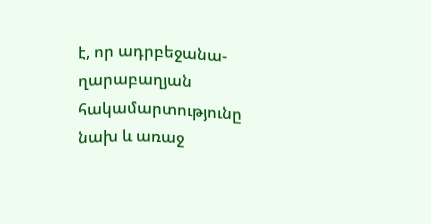է, որ ադրբեջանա-ղարաբաղյան հակամարտությունը նախ և առաջ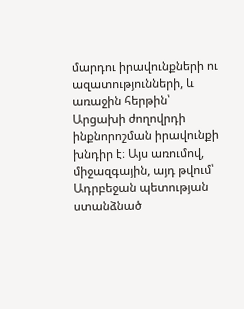մարդու իրավունքների ու ազատությունների, և առաջին հերթին՝ Արցախի ժողովրդի ինքնորոշման իրավունքի խնդիր է։ Այս առումով, միջազգային, այդ թվում՝ Ադրբեջան պետության ստանձնած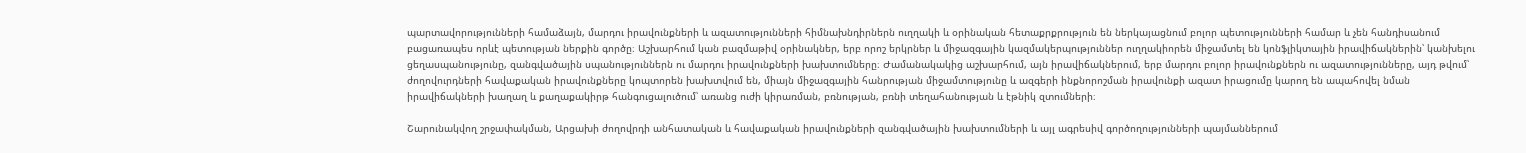պարտավորությունների համաձայն, մարդու իրավունքների և ազատությունների հիմնախնդիրներն ուղղակի և օրինական հետաքրքրություն են ներկայացնում բոլոր պետությունների համար և չեն հանդիսանում բացառապես որևէ պետության ներքին գործը։ Աշխարհում կան բազմաթիվ օրինակներ, երբ որոշ երկրներ և միջազգային կազմակերպություններ ուղղակիորեն միջամտել են կոնֆլիկտային իրավիճակներին՝ կանխելու ցեղասպանությունը, զանգվածային սպանություններն ու մարդու իրավունքների խախտումները։ Ժամանակակից աշխարհում, այն իրավիճակներում, երբ մարդու բոլոր իրավունքներն ու ազատությունները, այդ թվում՝ ժողովուրդների հավաքական իրավունքները կոպտորեն խախտվում են, միայն միջազգային հանրության միջամտությունը և ազգերի ինքնորոշման իրավունքի ազատ իրացումը կարող են ապահովել նման իրավիճակների խաղաղ և քաղաքակիրթ հանգուցալուծում՝ առանց ուժի կիրառման, բռնության, բռնի տեղահանության և էթնիկ զտումների։

Շարունակվող շրջափակման, Արցախի ժողովրդի անհատական և հավաքական իրավունքների զանգվածային խախտումների և այլ ագրեսիվ գործողությունների պայմաններում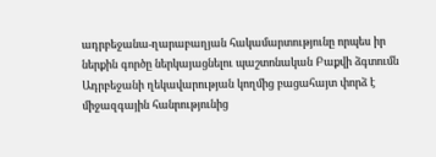ադրբեջանա-ղարաբաղյան հակամարտությունը որպես իր ներքին գործը ներկայացնելու պաշտոնական Բաքվի ձգտումն Ադրբեջանի ղեկավարության կողմից բացահայտ փորձ է միջազգային հանրությունից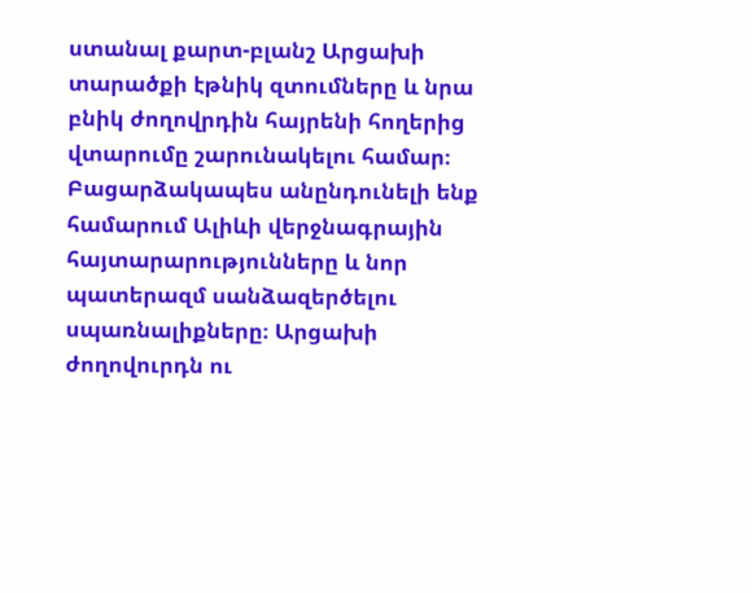ստանալ քարտ-բլանշ Արցախի տարածքի էթնիկ զտումները և նրա բնիկ ժողովրդին հայրենի հողերից վտարումը շարունակելու համար։ Բացարձակապես անընդունելի ենք համարում Ալիևի վերջնագրային հայտարարությունները և նոր պատերազմ սանձազերծելու սպառնալիքները։ Արցախի ժողովուրդն ու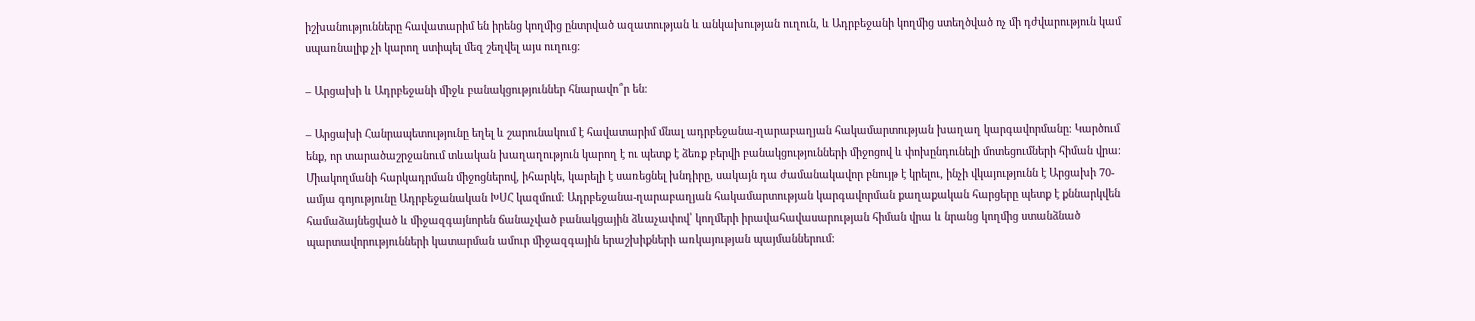իշխանությունները հավատարիմ են իրենց կողմից ընտրված ազատության և անկախության ուղուն, և Ադրբեջանի կողմից ստեղծված ոչ մի դժվարություն կամ սպառնալիք չի կարող ստիպել մեզ շեղվել այս ուղուց։

– Արցախի և Ադրբեջանի միջև բանակցություններ հնարավո՞ր են։

– Արցախի Հանրապետությունը եղել և շարունակում է հավատարիմ մնալ ադրբեջանա-ղարաբաղյան հակամարտության խաղաղ կարգավորմանը։ Կարծում ենք, որ տարածաշրջանում տևական խաղաղություն կարող է ու պետք է ձեռք բերվի բանակցությունների միջոցով և փոխընդունելի մոտեցումների հիման վրա։ Միակողմանի հարկադրման միջոցներով, իհարկե, կարելի է սառեցնել խնդիրը, սակայն դա ժամանակավոր բնույթ է կրելու, ինչի վկայությունն է Արցախի 70-ամյա գոյությունը Ադրբեջանական ԽՍՀ կազմում։ Ադրբեջանա-ղարաբաղյան հակամարտության կարգավորման քաղաքական հարցերը պետք է քննարկվեն համաձայնեցված և միջազգայնորեն ճանաչված բանակցային ձևաչափով՝ կողմերի իրավահավասարության հիման վրա և նրանց կողմից ստանձնած պարտավորությունների կատարման ամուր միջազգային երաշխիքների առկայության պայմաններում: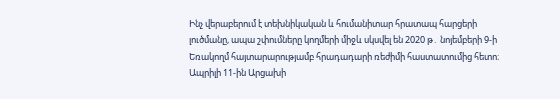Ինչ վերաբերում է տեխնիկական և հումանիտար հրատապ հարցերի լուծմանը, ապա շփումները կողմերի միջև սկսվել են 2020 թ․ նոյեմբերի 9-ի Եռակողմ հայտարարությամբ հրադադարի ռեժիմի հաստատումից հետո։ Ապրիլի 11-ին Արցախի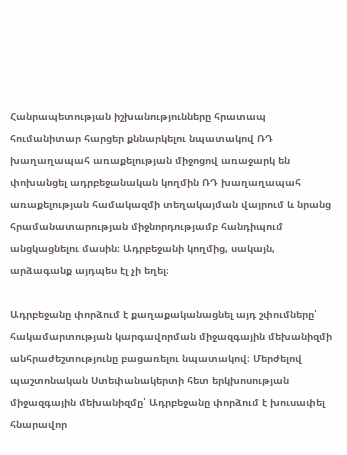Հանրապետության իշխանությունները հրատապ հումանիտար հարցեր քննարկելու նպատակով ՌԴ խաղաղապահ առաքելության միջոցով առաջարկ են փոխանցել ադրբեջանական կողմին ՌԴ խաղաղապահ առաքելության համակազմի տեղակայման վայրում և նրանց հրամանատարության միջնորդությամբ հանդիպում անցկացնելու մասին։ Ադրբեջանի կողմից, սակայն, արձագանք այդպես էլ չի եղել։

Ադրբեջանը փորձում է քաղաքականացնել այդ շփումները՝ հակամարտության կարգավորման միջազգային մեխանիզմի անհրաժեշտությունը բացառելու նպատակով։ Մերժելով պաշտոնական Ստեփանակերտի հետ երկխոսության միջազգային մեխանիզմը՝ Ադրբեջանը փորձում է խուսափել հնարավոր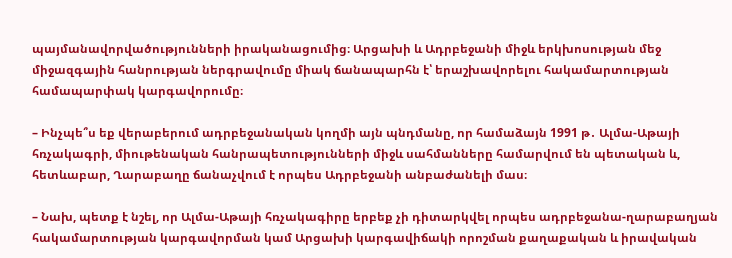պայմանավորվածությունների իրականացումից։ Արցախի և Ադրբեջանի միջև երկխոսության մեջ միջազգային հանրության ներգրավումը միակ ճանապարհն է՝ երաշխավորելու հակամարտության համապարփակ կարգավորումը։

– Ինչպե՞ս եք վերաբերում ադրբեջանական կողմի այն պնդմանը, որ համաձայն 1991 թ․ Ալմա-Աթայի հռչակագրի, միութենական հանրապետությունների միջև սահմանները համարվում են պետական և, հետևաբար, Ղարաբաղը ճանաչվում է որպես Ադրբեջանի անբաժանելի մաս։

– Նախ, պետք է նշել, որ Ալմա-Աթայի հռչակագիրը երբեք չի դիտարկվել որպես ադրբեջանա-ղարաբաղյան հակամարտության կարգավորման կամ Արցախի կարգավիճակի որոշման քաղաքական և իրավական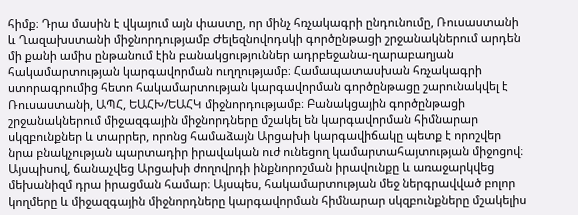հիմք։ Դրա մասին է վկայում այն փաստը, որ մինչ հռչակագրի ընդունումը, Ռուսաստանի և Ղազախստանի միջնորդությամբ Ժելեզնովոդսկի գործընթացի շրջանակներում արդեն մի քանի ամիս ընթանում էին բանակցություններ ադրբեջանա-ղարաբաղյան հակամարտության կարգավորման ուղղությամբ։ Համապատասխան հռչակագրի ստորագրումից հետո հակամարտության կարգավորման գործընթացը շարունակվել է Ռուսաստանի, ԱՊՀ, ԵԱՀԽ/ԵԱՀԿ միջնորդությամբ։ Բանակցային գործընթացի շրջանակներում միջազգային միջնորդները մշակել են կարգավորման հիմնարար սկզբունքներ և տարրեր, որոնց համաձայն Արցախի կարգավիճակը պետք է որոշվեր նրա բնակչության պարտադիր իրավական ուժ ունեցող կամարտահայտության միջոցով։ Այսպիսով, ճանաչվեց Արցախի ժողովրդի ինքնորոշման իրավունքը և առաջարկվեց մեխանիզմ դրա իրացման համար։ Այսպես, հակամարտության մեջ ներգրավված բոլոր կողմերը և միջազգային միջնորդները կարգավորման հիմնարար սկզբունքները մշակելիս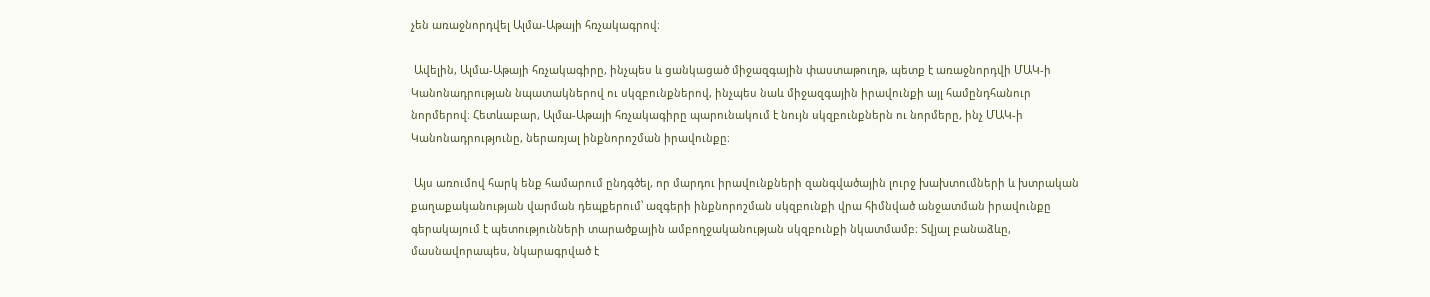չեն առաջնորդվել Ալմա-Աթայի հռչակագրով։

 Ավելին, Ալմա-Աթայի հռչակագիրը, ինչպես և ցանկացած միջազգային փաստաթուղթ, պետք է առաջնորդվի ՄԱԿ-ի Կանոնադրության նպատակներով ու սկզբունքներով, ինչպես նաև միջազգային իրավունքի այլ համընդհանուր նորմերով։ Հետևաբար, Ալմա-Աթայի հռչակագիրը պարունակում է նույն սկզբունքներն ու նորմերը, ինչ ՄԱԿ-ի Կանոնադրությունը, ներառյալ ինքնորոշման իրավունքը։

 Այս առումով հարկ ենք համարում ընդգծել, որ մարդու իրավունքների զանգվածային լուրջ խախտումների և խտրական քաղաքականության վարման դեպքերում՝ ազգերի ինքնորոշման սկզբունքի վրա հիմնված անջատման իրավունքը գերակայում է պետությունների տարածքային ամբողջականության սկզբունքի նկատմամբ։ Տվյալ բանաձևը, մասնավորապես, նկարագրված է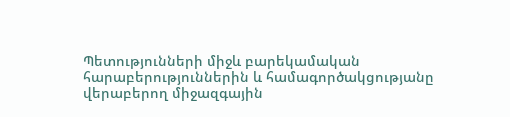Պետությունների միջև բարեկամական հարաբերություններին և համագործակցությանը վերաբերող միջազգային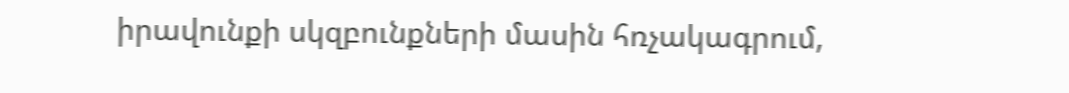իրավունքի սկզբունքների մասին հռչակագրում,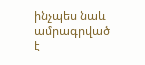ինչպես նաև ամրագրված է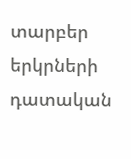տարբեր երկրների դատական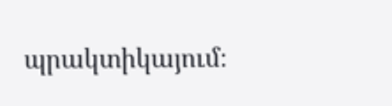պրակտիկայում։